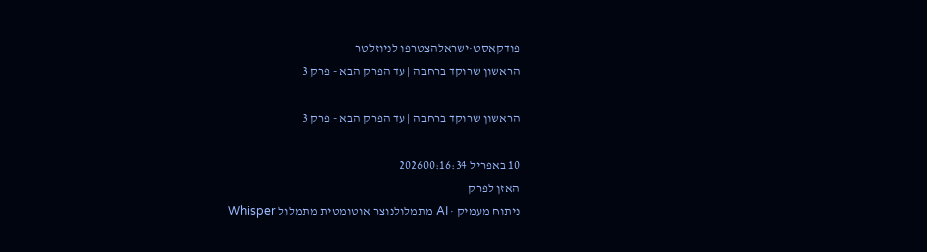פודקאסט·ישראלהצטרפו לניוזלטר
הראשון שרוקד ברחבה | עד הפרק הבא - פרק 3

הראשון שרוקד ברחבה | עד הפרק הבא - פרק 3

10 באפריל 202600:16:34
האזן לפרק
ניתוח מעמיק · AI מתמלולנוצר אוטומטית מתמלול Whisper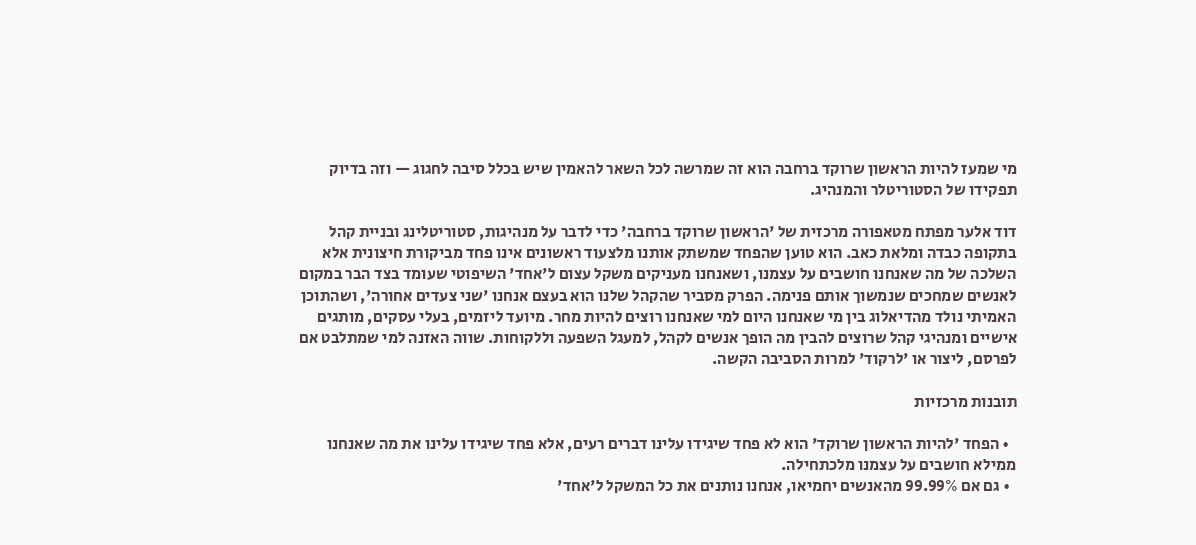מי שמעז להיות הראשון שרוקד ברחבה הוא זה שמרשה לכל השאר להאמין שיש בכלל סיבה לחגוג — וזה בדיוק תפקידו של הסטוריטלר והמנהיג.

דוד אלער מפתח מטאפורה מרכזית של 'הראשון שרוקד ברחבה' כדי לדבר על מנהיגות, סטוריטלינג ובניית קהל בתקופה כבדה ומלאת כאב. הוא טוען שהפחד שמשתק אותנו מלצעוד ראשונים אינו פחד מביקורת חיצונית אלא השלכה של מה שאנחנו חושבים על עצמנו, ושאנחנו מעניקים משקל עצום ל'אחד' השיפוטי שעומד בצד הבר במקום לאנשים שמחכים שנמשוך אותם פנימה. הפרק מסביר שהקהל שלנו הוא בעצם אנחנו 'שני צעדים אחורה', ושהתוכן האמיתי נולד מהדיאלוג בין מי שאנחנו היום למי שאנחנו רוצים להיות מחר. מיועד ליזמים, בעלי עסקים, מותגים אישיים ומנהיגי קהל שרוצים להבין מה הופך אנשים לקהל, למעגל השפעה וללקוחות. שווה האזנה למי שמתלבט אם לפרסם, ליצור או 'לרקוד' למרות הסביבה הקשה.

תובנות מרכזיות

  • הפחד 'להיות הראשון שרוקד' הוא לא פחד שיגידו עלינו דברים רעים, אלא פחד שיגידו עלינו את מה שאנחנו ממילא חושבים על עצמנו מלכתחילה.
  • גם אם 99.99% מהאנשים יחמיאו, אנחנו נותנים את כל המשקל ל'אחד'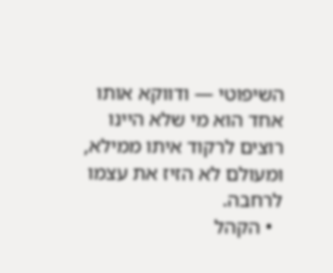השיפוטי — ודווקא אותו אחד הוא מי שלא היינו רוצים לרקוד איתו ממילא, ומעולם לא הזיז את עצמו לרחבה.
  • הקהל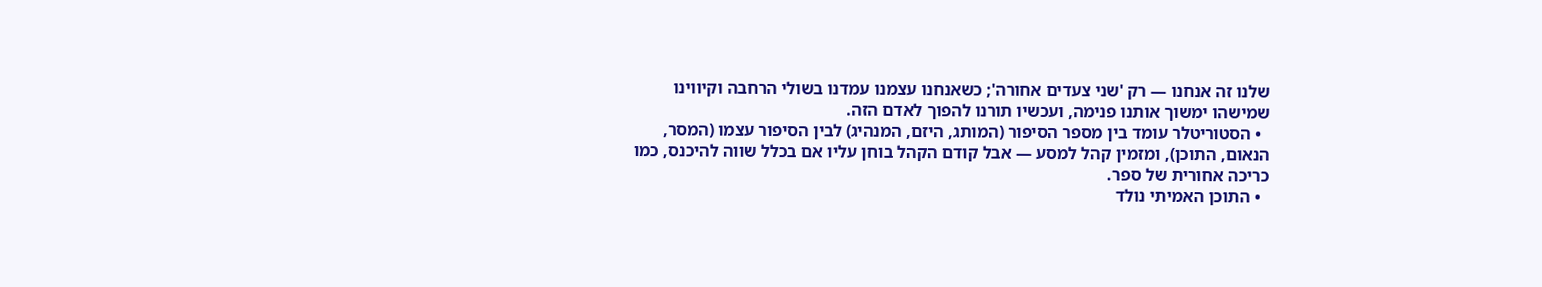שלנו זה אנחנו — רק 'שני צעדים אחורה'; כשאנחנו עצמנו עמדנו בשולי הרחבה וקיווינו שמישהו ימשוך אותנו פנימה, ועכשיו תורנו להפוך לאדם הזה.
  • הסטוריטלר עומד בין מספר הסיפור (המותג, היזם, המנהיג) לבין הסיפור עצמו (המסר, הנאום, התוכן), ומזמין קהל למסע — אבל קודם הקהל בוחן עליו אם בכלל שווה להיכנס, כמו כריכה אחורית של ספר.
  • התוכן האמיתי נולד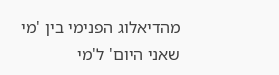מהדיאלוג הפנימי בין 'מי שאני היום' ל'מי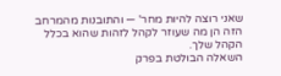שאני רוצה להיות מחר' — והתובנות מהמרחב הזה הן מה שעוזר לקהל לזהות שהוא בכלל הקהל שלך.
השאלה הבולטת בפרק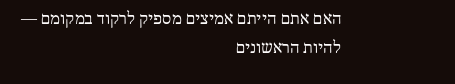האם אתם הייתם אמיצים מספיק לרקוד במקומם — להיות הראשונים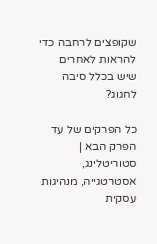שקופצים לרחבה כדי להראות לאחרים שיש בכלל סיבה לחגוג?

כל הפרקים של עד הפרק הבא | סטוריטלינג, אסטרטגייה, מנהיגות עסקית